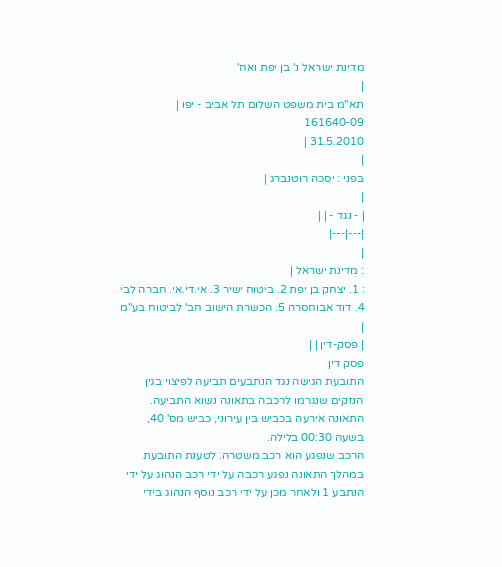מדינת ישראל נ' בן יפת ואח'
|
תא"מ בית משפט השלום תל אביב - יפו |
161640-09
31.5.2010 |
|
בפני : יסכה רוטנברג |
|
| - נגד - | |
|---|---|
|
: מדינת ישראל |
: 1. יצחק בן יפת 2. ביטוח ישיר 3. אי.די.אי. חברה לבי 4. דוד אבוחסרה 5. הכשרת הישוב חב' לביטוח בע"מ |
| פסק-דין | |
פסק דין
התובעת הגישה נגד הנתבעים תביעה לפיצוי בגין הנזקים שנגרמו לרכבה בתאונה נשוא התביעה. התאונה אירעה בכביש בין עירוני, כביש מס' 40, בשעה 00:30 בלילה.
הרכב שנפגע הוא רכב משטרה. לטענת התובעת במהלך התאונה נפגע רכבה על ידי רכב הנהוג על ידי הנתבע 1 ולאחר מכן על ידי רכב נוסף הנהוג בידי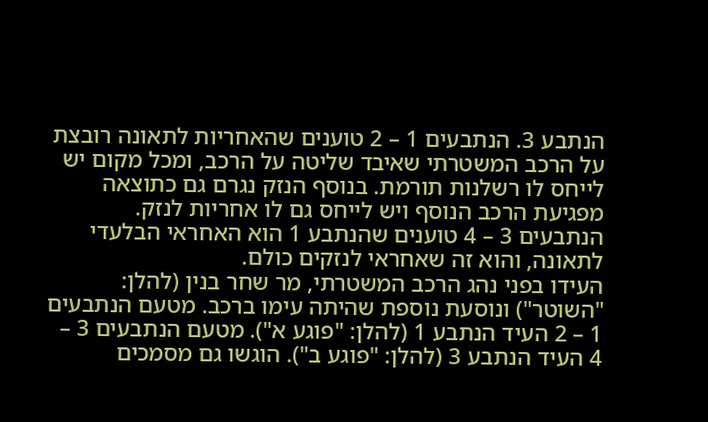הנתבע 3. הנתבעים 1 – 2 טוענים שהאחריות לתאונה רובצת על הרכב המשטרתי שאיבד שליטה על הרכב, ומכל מקום יש לייחס לו רשלנות תורמת. בנוסף הנזק נגרם גם כתוצאה מפגיעת הרכב הנוסף ויש לייחס גם לו אחריות לנזק. הנתבעים 3 – 4 טוענים שהנתבע 1 הוא האחראי הבלעדי לתאונה, והוא זה שאחראי לנזקים כולם.
העידו בפני נהג הרכב המשטרתי, מר שחר בנין (להלן: "השוטר") ונוסעת נוספת שהיתה עימו ברכב. מטעם הנתבעים 1 – 2 העיד הנתבע 1 (להלן: "פוגע א"). מטעם הנתבעים 3 – 4 העיד הנתבע 3 (להלן: "פוגע ב"). הוגשו גם מסמכים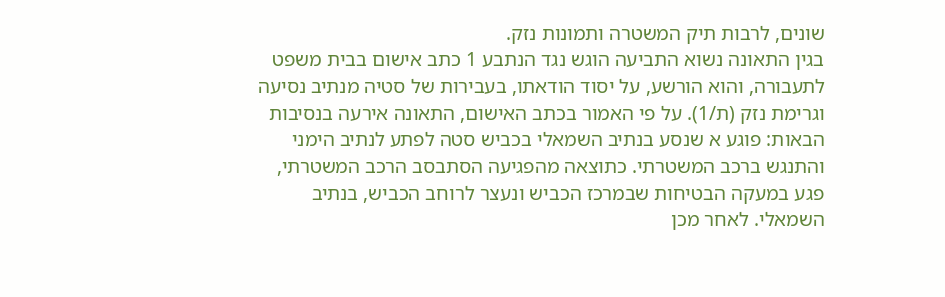שונים, לרבות תיק המשטרה ותמונות נזק.
בגין התאונה נשוא התביעה הוגש נגד הנתבע 1 כתב אישום בבית משפט לתעבורה, והוא הורשע, על יסוד הודאתו, בעבירות של סטיה מנתיב נסיעה וגרימת נזק (ת/1). על פי האמור בכתב האישום, התאונה אירעה בנסיבות הבאות: פוגע א שנסע בנתיב השמאלי בכביש סטה לפתע לנתיב הימני והתנגש ברכב המשטרתי. כתוצאה מהפגיעה הסתבסב הרכב המשטרתי, פגע במעקה הבטיחות שבמרכז הכביש ונעצר לרוחב הכביש, בנתיב השמאלי. לאחר מכן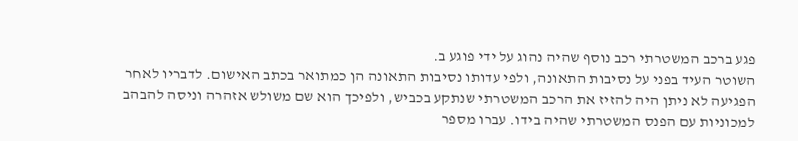פגע ברכב המשטרתי רכב נוסף שהיה נהוג על ידי פוגע ב.
השוטר העיד בפני על נסיבות התאונה, ולפי עדותו נסיבות התאונה הן כמתואר בכתב האישום. לדבריו לאחר הפגיעה לא ניתן היה להזיז את הרכב המשטרתי שנתקע בכביש, ולפיכך הוא שם משולש אזהרה וניסה להבהב למכוניות עם הפנס המשטרתי שהיה בידו. עברו מספר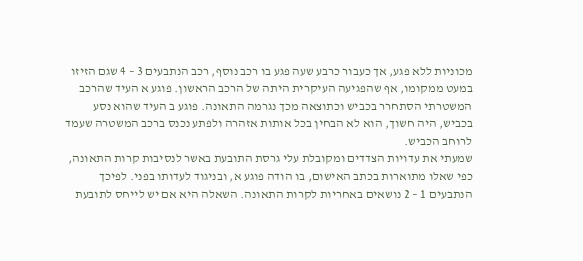מכוניות ללא פגע, אך כעבור כרבע שעה פגע בו רכב נוסף, רכב הנתבעים 3 – 4 שגם הזיזו במעט ממקומו, אף שהפגיעה העיקרית היתה של הרכב הראשון. פוגע א העיד שהרכב המשטרתי הסתחרר בכביש וכתוצאה מכך נגרמה התאונה. פוגע ב העיד שהוא נסע בכביש, היה חשוך, הוא לא הבחין בכל אותות אזהרה ולפתע נכנס ברכב המשטרה שעמד לרוחב הכביש.
שמעתי את עדויות הצדדים ומקובלת עלי גרסת התובעת באשר לנסיבות קרות התאונה, כפי שאלו מתוארות בכתב האישום, בו הודה פוגע א, ובניגוד לעדותו בפני. לפיכך הנתבעים 1 – 2 נושאים באחריות לקרות התאונה. השאלה היא אם יש לייחס לתובעת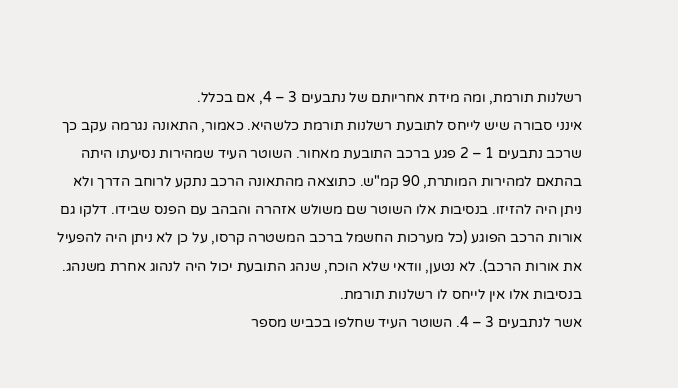רשלנות תורמת, ומה מידת אחריותם של נתבעים 3 – 4, אם בכלל.
אינני סבורה שיש לייחס לתובעת רשלנות תורמת כלשהיא. כאמור, התאונה נגרמה עקב כך שרכב נתבעים 1 – 2 פגע ברכב התובעת מאחור. השוטר העיד שמהירות נסיעתו היתה בהתאם למהירות המותרת, 90 קמ"ש. כתוצאה מהתאונה הרכב נתקע לרוחב הדרך ולא ניתן היה להזיזו. בנסיבות אלו השוטר שם משולש אזהרה והבהב עם הפנס שבידו. דלקו גם אורות הרכב הפוגע (כל מערכות החשמל ברכב המשטרה קרסו, על כן לא ניתן היה להפעיל את אורות הרכב). לא נטען, וודאי שלא הוכח, שנהג התובעת יכול היה לנהוג אחרת משנהג. בנסיבות אלו אין לייחס לו רשלנות תורמת.
אשר לנתבעים 3 – 4. השוטר העיד שחלפו בכביש מספר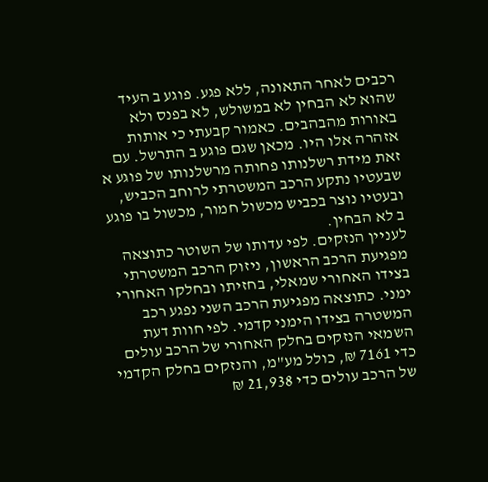רכבים לאחר התאונה, ללא פגע. פוגע ב העיד שהוא לא הבחין לא במשולש, לא בפנס ולא באורות מהבהבים. כאמור קבעתי כי אותות אזהרה אלו היו. מכאן שגם פוגע ב התרשל. עם זאת מידת רשלנותו פחותה מרשלנותו של פוגע א שבעטיו נתקע הרכב המשטרתי לרוחב הכביש, ובעטיו נוצר בכביש מכשול חמור, מכשול בו פוגע ב לא הבחין.
לעניין הנזקים. לפי עדותו של השוטר כתוצאה מפגיעת הרכב הראשון, ניזוק הרכב המשטרתי בצידו האחורי שמאלי, בחזיתו ובחלקו האחורי ימני. כתוצאה מפגיעת הרכב השני נפגע רכב המשטרה בצידו הימני קדמי. לפי חוות דעת השמאי הנזקים בחלק האחורי של הרכב עולים כדי 7161 ₪, כולל מע"מ, והנזקים בחלק הקדמי של הרכב עולים כדי 21,938 ₪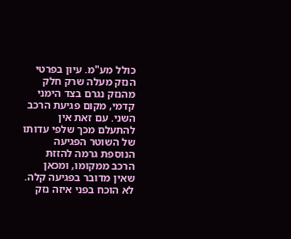כולל מע"מ. עיון בפרטי הנזק מעלה שרק חלק מהנזק נגרם בצד הימני קדמי, מקום פגיעת הרכב השני. עם זאת אין להתעלם מכך שלפי עדותו של השוטר הפגיעה הנוספת גרמה להזזת הרכב ממקומו, ומכאן שאין מדובר בפגיעה קלה.
לא הוכח בפני איזה נזק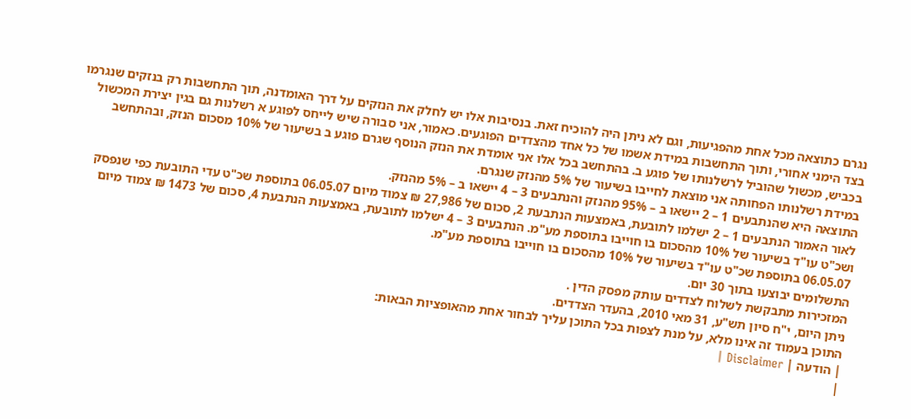נגרם כתוצאה מכל אחת מהפגיעות, וגם לא ניתן היה להוכיח זאת. בנסיבות אלו יש לחלק את הנזקים על דרך האומדנה, תוך התחשבות רק בנזקים שנגרמו בצד הימני אחורי, ותוך התחשבות במידת אשמו של כל אחד מהצדדים הפוגעים. כאמור, אני סבורה שיש לייחס לפוגע א רשלנות גם בגין יצירת המכשול בכביש, מכשול שהוביל לרשלנותו של פוגע ב. בהתחשב בכל אלו אני אומדת את הנזק הנוסף שגרם פוגע ב בשיעור של 10% מסכום הנזק, ובהתחשב במידת רשלנותו הפחותה אני מוצאת לחייבו בשיעור של 5% מהנזק שנגרם.
התוצאה היא שהנתבעים 1 – 2 יישאו ב – 95% מהנזק והנתבעים 3 – 4 יישאו ב – 5% מהנזק.
לאור האמור הנתבעים 1 – 2 ישלמו לתובעת, באמצעות הנתבעת 2, סכום של 27,986 ₪ צמוד מיום 06.05.07 בתוספת שכ"ט עדי התובעת כפי שנפסק ושכ"ט עו"ד בשיעור של 10% מהסכום בו חוייבו בתוספת מע"מ. הנתבעים 3 – 4 ישלמו לתובעת, באמצעות הנתבעת 4, סכום של 1473 ₪ צמוד מיום 06.05.07 בתוספת שכ"ט עו"ד בשיעור של 10% מהסכום בו חוייבו בתוספת מע"מ.
התשלומים יבוצעו בתוך 30 יום.
המזכירות מתבקשת לשלוח לצדדים עותק מפסק הדין .
ניתן היום, י"ח סיון תש"ע, 31 מאי 2010, בהעדר הצדדים.
התוכן בעמוד זה אינו מלא, על מנת לצפות בכל התוכן עליך לבחור אחת מהאופציות הבאות:
| הודעה | Disclaimer |
|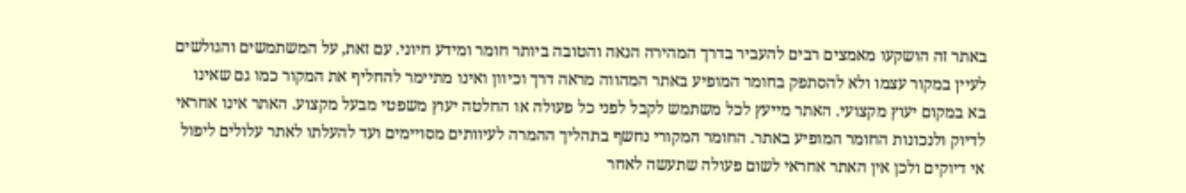באתר זה הושקעו מאמצים רבים להעביר בדרך המהירה הנאה והטובה ביותר חומר ומידע חיוני. עם זאת, על המשתמשים והגולשים לעיין במקור עצמו ולא להסתפק בחומר המופיע באתר המהווה מראה דרך וכיוון ואינו מתיימר להחליף את המקור כמו גם שאינו בא במקום יעוץ מקצועי. האתר מייעץ לכל משתמש לקבל לפני כל פעולה או החלטה יעוץ משפטי מבעל מקצוע. האתר אינו אחראי לדיוק ולנכונות החומר המופיע באתר. החומר המקורי נחשף בתהליך ההמרה לעיוותים מסויימים ועד להעלתו לאתר עלולים ליפול אי דיוקים ולכן אין האתר אחראי לשום פעולה שתעשה לאחר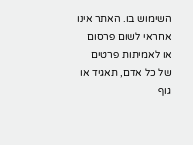השימוש בו. האתר אינו אחראי לשום פרסום או לאמיתות פרטים של כל אדם, תאגיד או גוף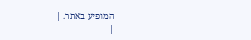המופיע באתר. |
|